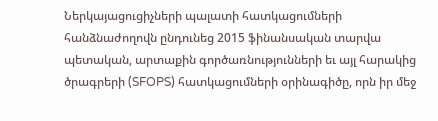Ներկայացուցիչների պալատի հատկացումների հանձնաժողովն ընդունեց 2015 ֆինանսական տարվա պետական, արտաքին գործառնությունների եւ այլ հարակից ծրագրերի (SFOPS) հատկացումների օրինագիծը, որն իր մեջ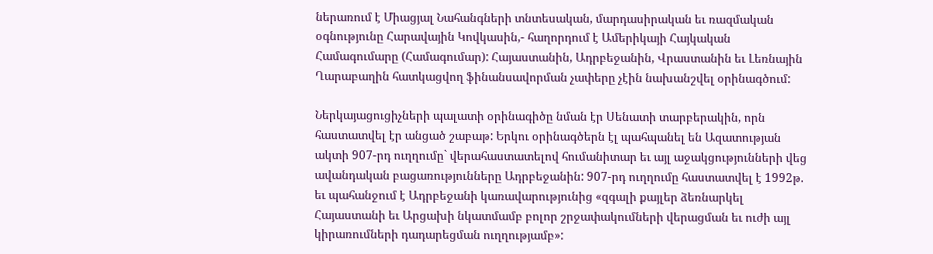ներառում է Միացյալ Նահանգների տնտեսական, մարդասիրական եւ ռազմական օգնությունը Հարավային Կովկասին,- հաղորդում է Ամերիկայի Հայկական Համագումարը (Համագումար): Հայաստանին, Ադրբեջանին, Վրաստանին եւ Լեռնային Ղարաբաղին հատկացվող ֆինանսավորման չափերը չէին նախանշվել օրինագծում:

Ներկայացուցիչների պալատի օրինագիծը նման էր Սենատի տարբերակին, որն հաստատվել էր անցած շաբաթ: Երկու օրինագծերն էլ պահպանել են Ազատության ակտի 907-րդ ուղղումը` վերահաստատելով հումանիտար եւ այլ աջակցությունների վեց ավանդական բացառությունները Ադրբեջանին: 907-րդ ուղղումը հաստատվել է 1992թ. եւ պահանջում է Ադրբեջանի կառավարությունից «զգալի քայլեր ձեռնարկել Հայաստանի եւ Արցախի նկատմամբ բոլոր շրջափակումների վերացման եւ ուժի այլ կիրառումների դադարեցման ուղղությամբ»: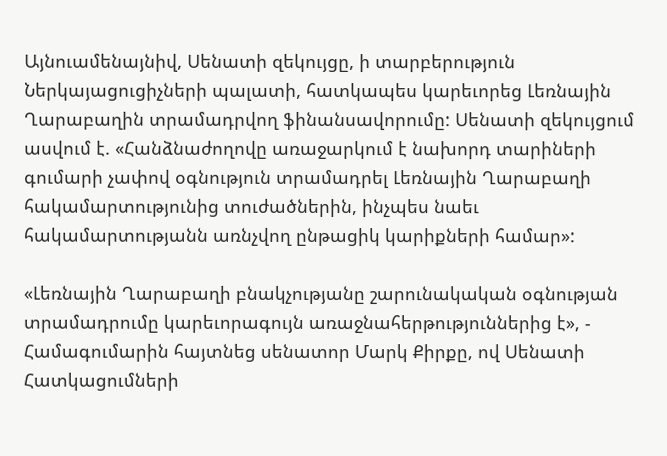Այնուամենայնիվ, Սենատի զեկույցը, ի տարբերություն Ներկայացուցիչների պալատի, հատկապես կարեւորեց Լեռնային Ղարաբաղին տրամադրվող ֆինանսավորումը: Սենատի զեկույցում ասվում է. «Հանձնաժողովը առաջարկում է նախորդ տարիների գումարի չափով օգնություն տրամադրել Լեռնային Ղարաբաղի հակամարտությունից տուժածներին, ինչպես նաեւ հակամարտությանն առնչվող ընթացիկ կարիքների համար»:

«Լեռնային Ղարաբաղի բնակչությանը շարունակական օգնության տրամադրումը կարեւորագույն առաջնահերթություններից է», - Համագումարին հայտնեց սենատոր Մարկ Քիրքը, ով Սենատի Հատկացումների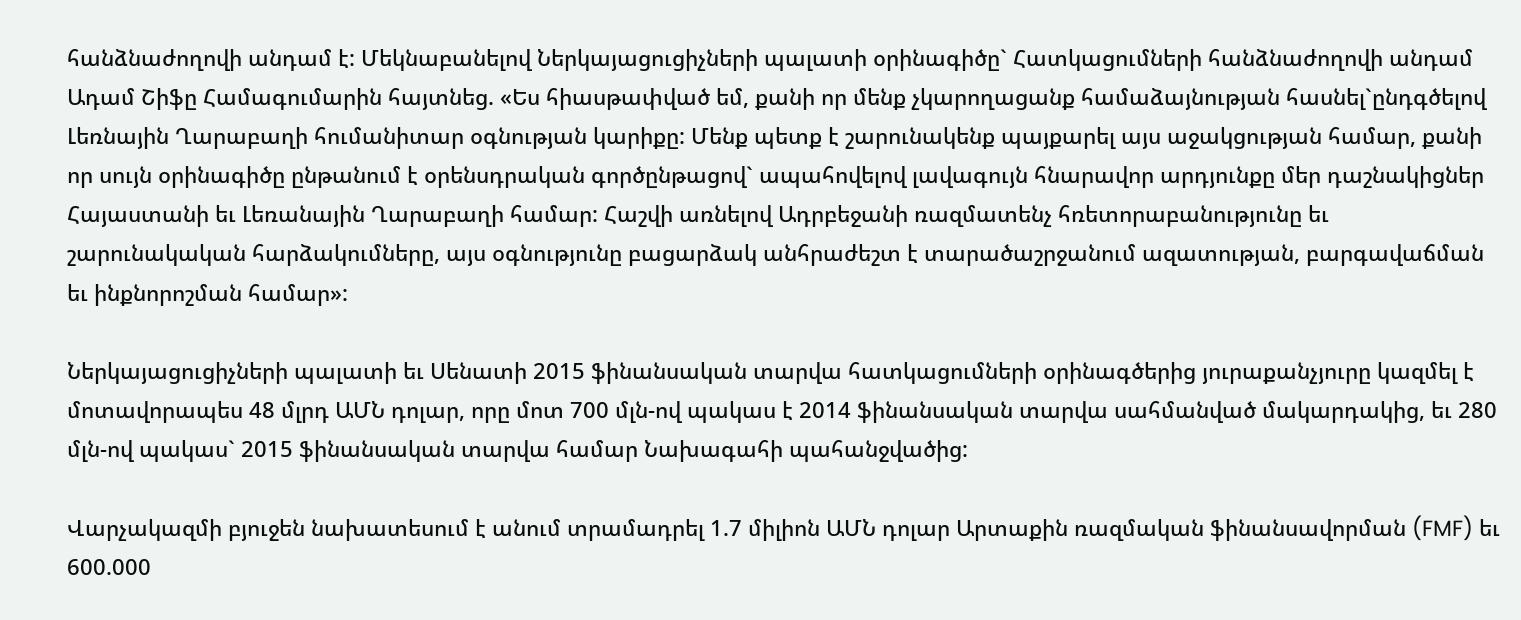հանձնաժողովի անդամ է: Մեկնաբանելով Ներկայացուցիչների պալատի օրինագիծը` Հատկացումների հանձնաժողովի անդամ Ադամ Շիֆը Համագումարին հայտնեց. «Ես հիասթափված եմ, քանի որ մենք չկարողացանք համաձայնության հասնել`ընդգծելով Լեռնային Ղարաբաղի հումանիտար օգնության կարիքը: Մենք պետք է շարունակենք պայքարել այս աջակցության համար, քանի որ սույն օրինագիծը ընթանում է օրենսդրական գործընթացով` ապահովելով լավագույն հնարավոր արդյունքը մեր դաշնակիցներ Հայաստանի եւ Լեռանային Ղարաբաղի համար: Հաշվի առնելով Ադրբեջանի ռազմատենչ հռետորաբանությունը եւ շարունակական հարձակումները, այս օգնությունը բացարձակ անհրաժեշտ է տարածաշրջանում ազատության, բարգավաճման եւ ինքնորոշման համար»:

Ներկայացուցիչների պալատի եւ Սենատի 2015 ֆինանսական տարվա հատկացումների օրինագծերից յուրաքանչյուրը կազմել է մոտավորապես 48 մլրդ ԱՄՆ դոլար, որը մոտ 700 մլն-ով պակաս է 2014 ֆինանսական տարվա սահմանված մակարդակից, եւ 280 մլն-ով պակաս` 2015 ֆինանսական տարվա համար Նախագահի պահանջվածից:

Վարչակազմի բյուջեն նախատեսում է անում տրամադրել 1.7 միլիոն ԱՄՆ դոլար Արտաքին ռազմական ֆինանսավորման (FMF) եւ 600.000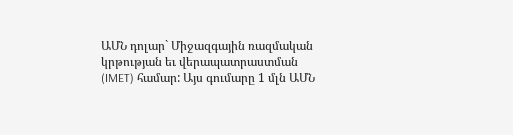ԱՄՆ դոլար` Միջազգային ռազմական կրթության եւ վերապատրաստման (IMET) համար: Այս գումարը 1 մլն ԱՄՆ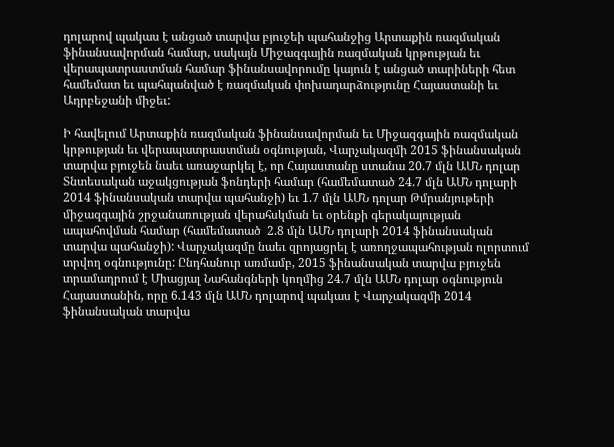դոլարով պակաս է անցած տարվա բյուջեի պահանջից Արտաքին ռազմական ֆինանսավորման համար, սակայն Միջազգային ռազմական կրթության եւ վերապատրաստման համար ֆինանսավորումը կայուն է անցած տարիների հետ համեմատ եւ պահպանված է ռազմական փոխադարձությունը Հայաստանի եւ Ադրբեջանի միջեւ:

Ի հավելում Արտաքին ռազմական ֆինանսավորման եւ Միջազգային ռազմական կրթության եւ վերապատրաստման օգնության, Վարչակազմի 2015 ֆինանսական տարվա բյուջեն նաեւ առաջարկել է, որ Հայաստանը ստանա 20.7 մլն ԱՄՆ դոլար Տնտեսական աջակցության ֆոնդերի համար (համեմատած 24.7 մլն ԱՄՆ դոլարի 2014 ֆինանսական տարվա պահանջի) եւ 1.7 մլն ԱՄՆ դոլար Թմրանյութերի միջազգային շրջանառության վերահսկման եւ օրենքի գերակայության ապահովման համար (համեմատած  2.8 մլն ԱՄՆ դոլարի 2014 ֆինանսական տարվա պահանջի): Վարչակազմը նաեւ զրոյացրել է առողջապահության ոլորտում տրվող օգնությունը: Ընդհանուր առմամբ, 2015 ֆինանսական տարվա բյուջեն տրամադրում է Միացյալ Նահանգների կողմից 24.7 մլն ԱՄՆ դոլար օգնություն Հայաստանին, որը 6.143 մլն ԱՄՆ դոլարով պակաս է Վարչակազմի 2014 ֆինանսական տարվա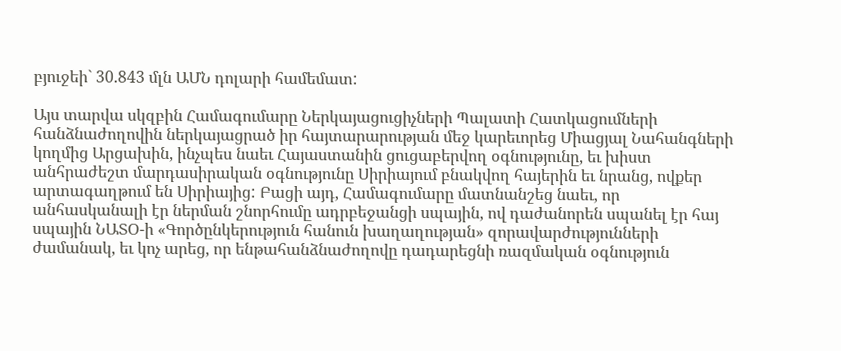բյուջեի` 30.843 մլն ԱՄՆ դոլարի համեմատ:

Այս տարվա սկզբին Համագումարը Ներկայացուցիչների Պալատի Հատկացումների հանձնաժողովին ներկայացրած իր հայտարարության մեջ կարեւորեց Միացյալ Նահանգների կողմից Արցախին, ինչպես նաեւ Հայաստանին ցուցաբերվող օգնությունը, եւ խիստ անհրաժեշտ մարդասիրական օգնությունը Սիրիայում բնակվող հայերին եւ նրանց, ովքեր արտագաղթում են Սիրիայից: Բացի այդ, Համագումարը մատնանշեց նաեւ, որ անհասկանալի էր ներման շնորհումը ադրբեջանցի սպային, ով դաժանորեն սպանել էր հայ սպային ՆԱՏՕ-ի «Գործընկերություն հանուն խաղաղության» զորավարժությունների ժամանակ, եւ կոչ արեց, որ ենթահանձնաժողովը դադարեցնի ռազմական օգնություն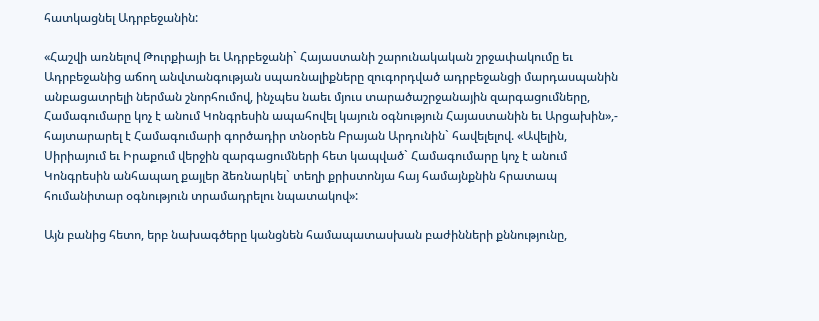հատկացնել Ադրբեջանին:

«Հաշվի առնելով Թուրքիայի եւ Ադրբեջանի` Հայաստանի շարունակական շրջափակումը եւ Ադրբեջանից աճող անվտանգության սպառնալիքները զուգորդված ադրբեջանցի մարդասպանին անբացատրելի ներման շնորհումով, ինչպես նաեւ մյուս տարածաշրջանային զարգացումները, Համագումարը կոչ է անում Կոնգրեսին ապահովել կայուն օգնություն Հայաստանին եւ Արցախին»,- հայտարարել է Համագումարի գործադիր տնօրեն Բրայան Արդունին` հավելելով. «Ավելին, Սիրիայում եւ Իրաքում վերջին զարգացումների հետ կապված` Համագումարը կոչ է անում Կոնգրեսին անհապաղ քայլեր ձեռնարկել` տեղի քրիստոնյա հայ համայնքնին հրատապ հումանիտար օգնություն տրամադրելու նպատակով»:

Այն բանից հետո, երբ նախագծերը կանցնեն համապատասխան բաժինների քննությունը,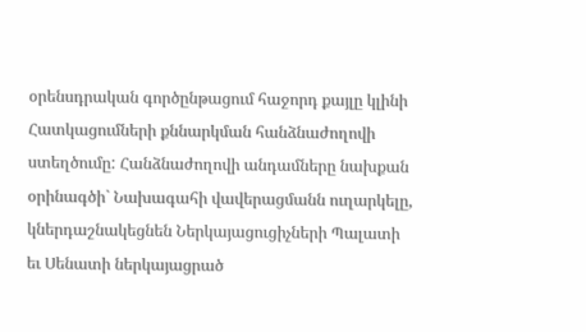օրենսդրական գործընթացում հաջորդ քայլը կլինի Հատկացումների քննարկման հանձնաժողովի ստեղծումը: Հանձնաժողովի անդամները նախքան օրինագծի` Նախագահի վավերացմանն ուղարկելը, կներդաշնակեցնեն Ներկայացուցիչների Պալատի եւ Սենատի ներկայացրած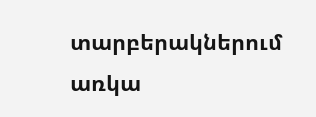տարբերակներում առկա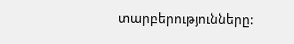տարբերությունները: